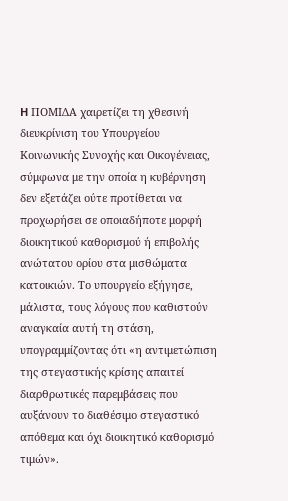H ΠΟΜΙΔΑ χαιρετίζει τη χθεσινή διευκρίνιση του Υπουργείου Κοινωνικής Συνοχής και Οικογένειας, σύμφωνα με την οποία η κυβέρνηση δεν εξετάζει ούτε προτίθεται να προχωρήσει σε οποιαδήποτε μορφή διοικητικού καθορισμού ή επιβολής ανώτατου ορίου στα μισθώματα κατοικιών. Το υπουργείο εξήγησε, μάλιστα, τους λόγους που καθιστούν αναγκαία αυτή τη στάση, υπογραμμίζοντας ότι «η αντιμετώπιση της στεγαστικής κρίσης απαιτεί διαρθρωτικές παρεμβάσεις που αυξάνουν το διαθέσιμο στεγαστικό απόθεμα και όχι διοικητικό καθορισμό τιμών».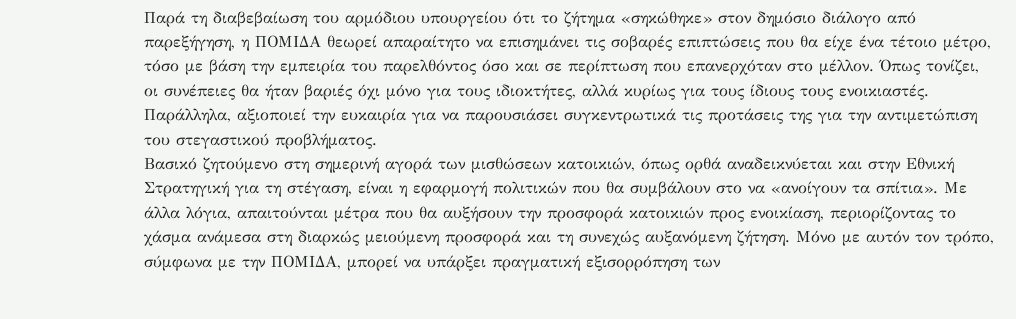Παρά τη διαβεβαίωση του αρμόδιου υπουργείου ότι το ζήτημα «σηκώθηκε» στον δημόσιο διάλογο από παρεξήγηση, η ΠΟΜΙΔΑ θεωρεί απαραίτητο να επισημάνει τις σοβαρές επιπτώσεις που θα είχε ένα τέτοιο μέτρο, τόσο με βάση την εμπειρία του παρελθόντος όσο και σε περίπτωση που επανερχόταν στο μέλλον. Όπως τονίζει, οι συνέπειες θα ήταν βαριές όχι μόνο για τους ιδιοκτήτες, αλλά κυρίως για τους ίδιους τους ενοικιαστές. Παράλληλα, αξιοποιεί την ευκαιρία για να παρουσιάσει συγκεντρωτικά τις προτάσεις της για την αντιμετώπιση του στεγαστικού προβλήματος.
Βασικό ζητούμενο στη σημερινή αγορά των μισθώσεων κατοικιών, όπως ορθά αναδεικνύεται και στην Εθνική Στρατηγική για τη στέγαση, είναι η εφαρμογή πολιτικών που θα συμβάλουν στο να «ανοίγουν τα σπίτια». Με άλλα λόγια, απαιτούνται μέτρα που θα αυξήσουν την προσφορά κατοικιών προς ενοικίαση, περιορίζοντας το χάσμα ανάμεσα στη διαρκώς μειούμενη προσφορά και τη συνεχώς αυξανόμενη ζήτηση. Μόνο με αυτόν τον τρόπο, σύμφωνα με την ΠΟΜΙΔΑ, μπορεί να υπάρξει πραγματική εξισορρόπηση των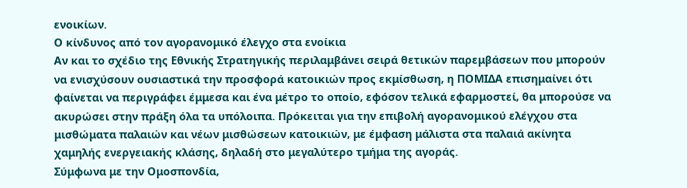ενοικίων.
Ο κίνδυνος από τον αγορανομικό έλεγχο στα ενοίκια
Αν και το σχέδιο της Εθνικής Στρατηγικής περιλαμβάνει σειρά θετικών παρεμβάσεων που μπορούν να ενισχύσουν ουσιαστικά την προσφορά κατοικιών προς εκμίσθωση, η ΠΟΜΙΔΑ επισημαίνει ότι φαίνεται να περιγράφει έμμεσα και ένα μέτρο το οποίο, εφόσον τελικά εφαρμοστεί, θα μπορούσε να ακυρώσει στην πράξη όλα τα υπόλοιπα. Πρόκειται για την επιβολή αγορανομικού ελέγχου στα μισθώματα παλαιών και νέων μισθώσεων κατοικιών, με έμφαση μάλιστα στα παλαιά ακίνητα χαμηλής ενεργειακής κλάσης, δηλαδή στο μεγαλύτερο τμήμα της αγοράς.
Σύμφωνα με την Ομοσπονδία,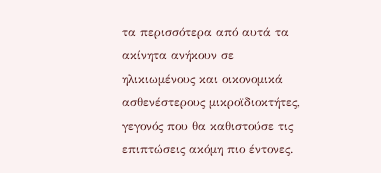τα περισσότερα από αυτά τα ακίνητα ανήκουν σε ηλικιωμένους και οικονομικά ασθενέστερους μικροϊδιοκτήτες, γεγονός που θα καθιστούσε τις επιπτώσεις ακόμη πιο έντονες.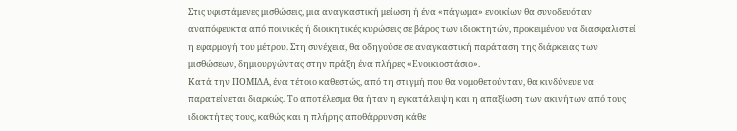Στις υφιστάμενες μισθώσεις, μια αναγκαστική μείωση ή ένα «πάγωμα» ενοικίων θα συνοδευόταν αναπόφευκτα από ποινικές ή διοικητικές κυρώσεις σε βάρος των ιδιοκτητών, προκειμένου να διασφαλιστεί η εφαρμογή του μέτρου. Στη συνέχεια, θα οδηγούσε σε αναγκαστική παράταση της διάρκειας των μισθώσεων, δημιουργώντας στην πράξη ένα πλήρες «Ενοικιοστάσιο».
Κατά την ΠΟΜΙΔΑ, ένα τέτοιο καθεστώς, από τη στιγμή που θα νομοθετούνταν, θα κινδύνευε να παρατείνεται διαρκώς. Το αποτέλεσμα θα ήταν η εγκατάλειψη και η απαξίωση των ακινήτων από τους ιδιοκτήτες τους, καθώς και η πλήρης αποθάρρυνση κάθε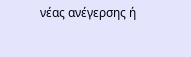νέας ανέγερσης ή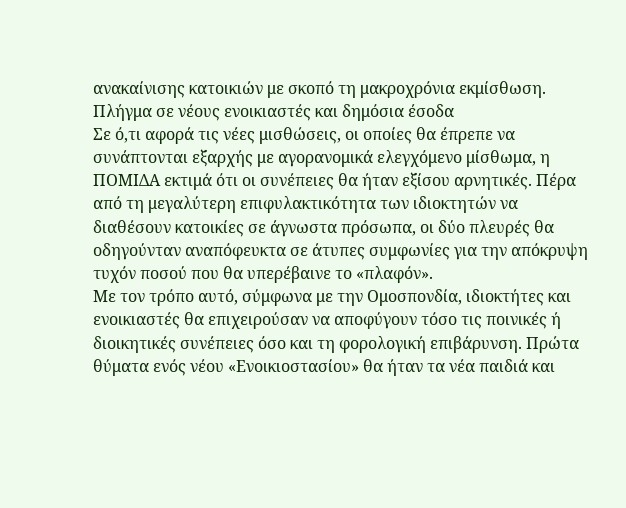ανακαίνισης κατοικιών με σκοπό τη μακροχρόνια εκμίσθωση.
Πλήγμα σε νέους ενοικιαστές και δημόσια έσοδα
Σε ό,τι αφορά τις νέες μισθώσεις, οι οποίες θα έπρεπε να συνάπτονται εξαρχής με αγορανομικά ελεγχόμενο μίσθωμα, η ΠΟΜΙΔΑ εκτιμά ότι οι συνέπειες θα ήταν εξίσου αρνητικές. Πέρα από τη μεγαλύτερη επιφυλακτικότητα των ιδιοκτητών να διαθέσουν κατοικίες σε άγνωστα πρόσωπα, οι δύο πλευρές θα οδηγούνταν αναπόφευκτα σε άτυπες συμφωνίες για την απόκρυψη τυχόν ποσού που θα υπερέβαινε το «πλαφόν».
Με τον τρόπο αυτό, σύμφωνα με την Ομοσπονδία, ιδιοκτήτες και ενοικιαστές θα επιχειρούσαν να αποφύγουν τόσο τις ποινικές ή διοικητικές συνέπειες όσο και τη φορολογική επιβάρυνση. Πρώτα θύματα ενός νέου «Ενοικιοστασίου» θα ήταν τα νέα παιδιά και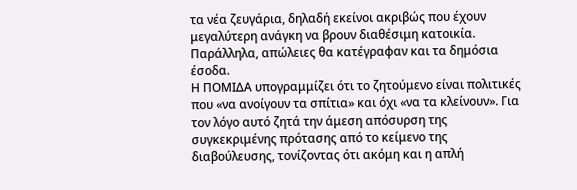τα νέα ζευγάρια, δηλαδή εκείνοι ακριβώς που έχουν μεγαλύτερη ανάγκη να βρουν διαθέσιμη κατοικία. Παράλληλα, απώλειες θα κατέγραφαν και τα δημόσια έσοδα.
Η ΠΟΜΙΔΑ υπογραμμίζει ότι το ζητούμενο είναι πολιτικές που «να ανοίγουν τα σπίτια» και όχι «να τα κλείνουν». Για τον λόγο αυτό ζητά την άμεση απόσυρση της συγκεκριμένης πρότασης από το κείμενο της διαβούλευσης, τονίζοντας ότι ακόμη και η απλή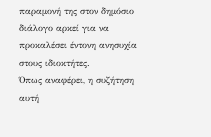παραμονή της στον δημόσιο διάλογο αρκεί για να προκαλέσει έντονη ανησυχία στους ιδιοκτήτες.
Όπως αναφέρει, η συζήτηση αυτή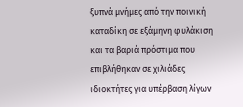ξυπνά μνήμες από την ποινική καταδίκη σε εξάμηνη φυλάκιση και τα βαριά πρόστιμα που επιβλήθηκαν σε χιλιάδες ιδιοκτήτες για υπέρβαση λίγων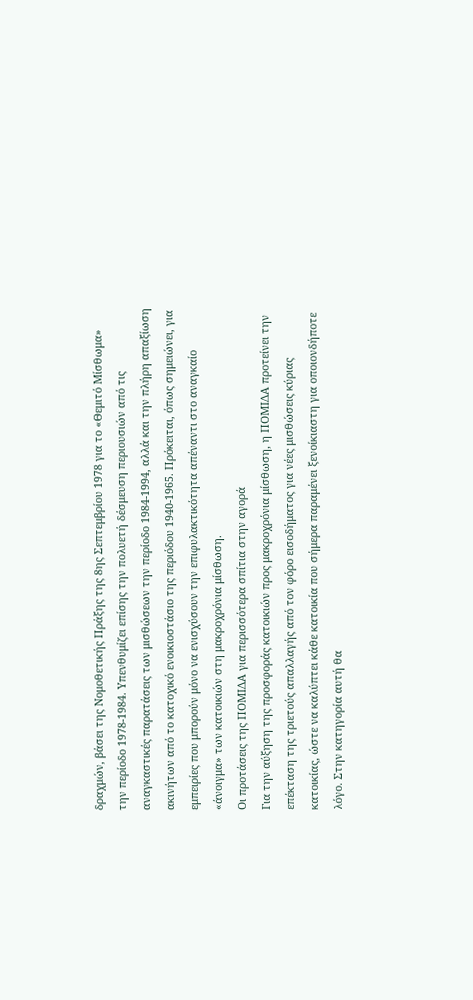δραχμών, βάσει της Νομοθετικής Πράξης της 8ης Σεπτεμβρίου 1978 για το «Θεμιτό Μίσθωμα» την περίοδο 1978-1984. Υπενθυμίζει επίσης την πολυετή δέσμευση περιουσιών από τις αναγκαστικές παρατάσεις των μισθώσεων την περίοδο 1984-1994, αλλά και την πλήρη απαξίωση ακινήτων από το κατοχικό ενοικιοστάσιο της περιόδου 1940-1965. Πρόκειται, όπως σημειώνει, για εμπειρίες που μπορούν μόνο να ενισχύσουν την επιφυλακτικότητα απέναντι στο αναγκαίο «άνοιγμα» των κατοικιών στη μακροχρόνια μίσθωση.
Οι προτάσεις της ΠΟΜΙΔΑ για περισσότερα σπίτια στην αγορά
Για την αύξηση της προσφοράς κατοικιών προς μακροχρόνια μίσθωση, η ΠΟΜΙΔΑ προτείνει την επέκταση της τριετούς απαλλαγής από τον φόρο εισοδήματος για νέες μισθώσεις κύριας κατοικίας, ώστε να καλύπτει κάθε κατοικία που σήμερα παραμένει ξενοίκιαστη για οποιονδήποτε λόγο. Στην κατηγορία αυτή θα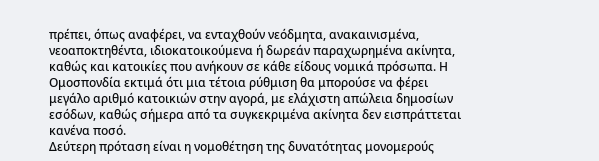πρέπει, όπως αναφέρει, να ενταχθούν νεόδμητα, ανακαινισμένα, νεοαποκτηθέντα, ιδιοκατοικούμενα ή δωρεάν παραχωρημένα ακίνητα, καθώς και κατοικίες που ανήκουν σε κάθε είδους νομικά πρόσωπα. Η Ομοσπονδία εκτιμά ότι μια τέτοια ρύθμιση θα μπορούσε να φέρει μεγάλο αριθμό κατοικιών στην αγορά, με ελάχιστη απώλεια δημοσίων εσόδων, καθώς σήμερα από τα συγκεκριμένα ακίνητα δεν εισπράττεται κανένα ποσό.
Δεύτερη πρόταση είναι η νομοθέτηση της δυνατότητας μονομερούς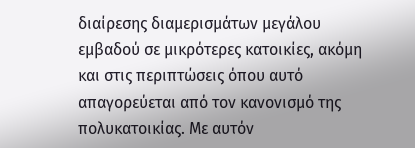διαίρεσης διαμερισμάτων μεγάλου εμβαδού σε μικρότερες κατοικίες, ακόμη και στις περιπτώσεις όπου αυτό απαγορεύεται από τον κανονισμό της πολυκατοικίας. Με αυτόν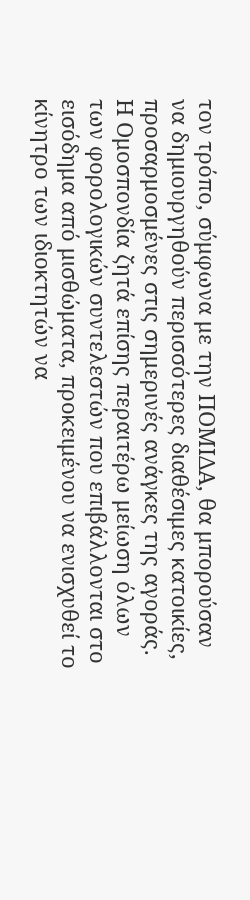τον τρόπο, σύμφωνα με την ΠΟΜΙΔΑ, θα μπορούσαν να δημιουργηθούν περισσότερες διαθέσιμες κατοικίες, προσαρμοσμένες στις σημερινές ανάγκες της αγοράς.
Η Ομοσπονδία ζητά επίσης περαιτέρω μείωση όλων των φορολογικών συντελεστών που επιβάλλονται στο εισόδημα από μισθώματα, προκειμένου να ενισχυθεί το κίνητρο των ιδιοκτητών να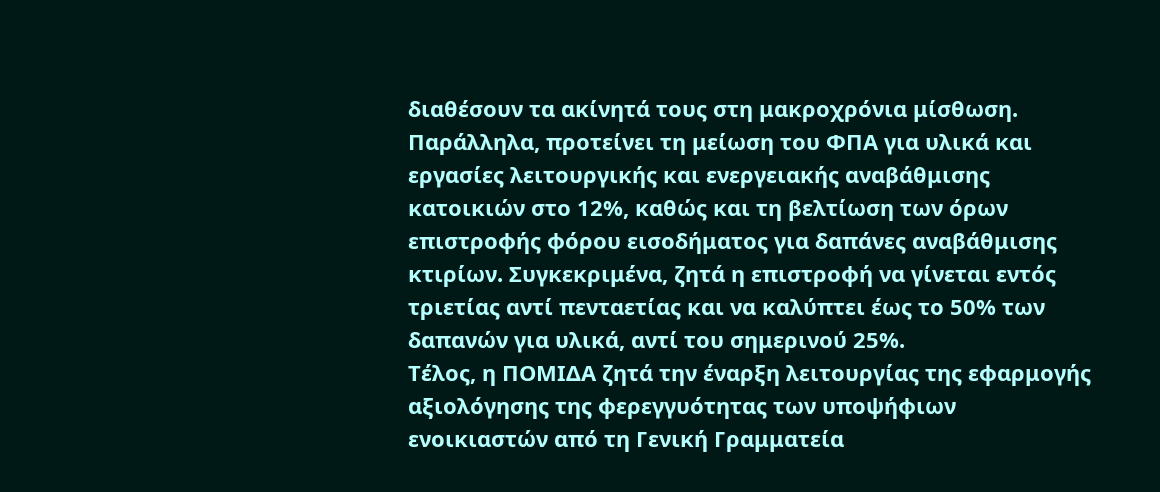διαθέσουν τα ακίνητά τους στη μακροχρόνια μίσθωση.
Παράλληλα, προτείνει τη μείωση του ΦΠΑ για υλικά και εργασίες λειτουργικής και ενεργειακής αναβάθμισης κατοικιών στο 12%, καθώς και τη βελτίωση των όρων επιστροφής φόρου εισοδήματος για δαπάνες αναβάθμισης κτιρίων. Συγκεκριμένα, ζητά η επιστροφή να γίνεται εντός τριετίας αντί πενταετίας και να καλύπτει έως το 50% των δαπανών για υλικά, αντί του σημερινού 25%.
Τέλος, η ΠΟΜΙΔΑ ζητά την έναρξη λειτουργίας της εφαρμογής αξιολόγησης της φερεγγυότητας των υποψήφιων ενοικιαστών από τη Γενική Γραμματεία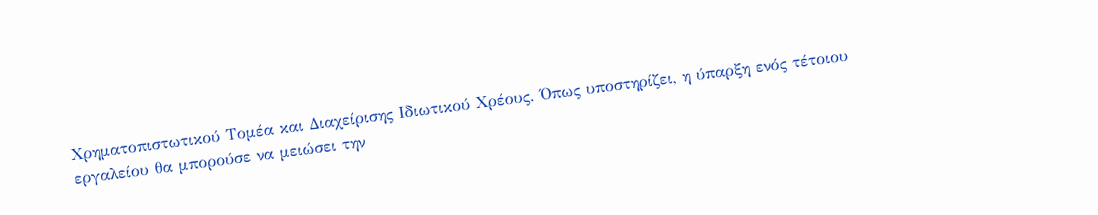Χρηματοπιστωτικού Τομέα και Διαχείρισης Ιδιωτικού Χρέους. Όπως υποστηρίζει, η ύπαρξη ενός τέτοιου εργαλείου θα μπορούσε να μειώσει την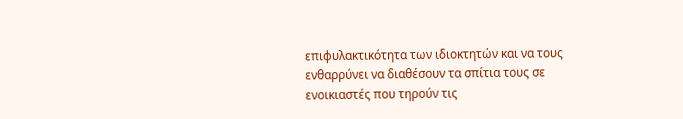επιφυλακτικότητα των ιδιοκτητών και να τους ενθαρρύνει να διαθέσουν τα σπίτια τους σε ενοικιαστές που τηρούν τις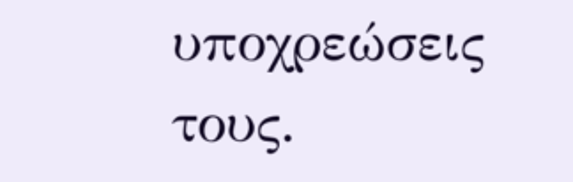υποχρεώσεις τους.